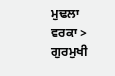ਮੁਢਲਾ ਵਰਕਾ > ਗੁਰਮੁਖੀ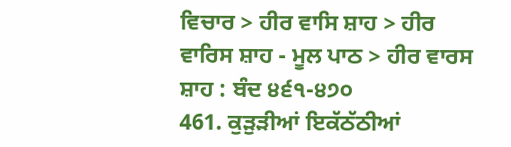ਵਿਚਾਰ > ਹੀਰ ਵਾਸਿ ਸ਼ਾਹ > ਹੀਰ ਵਾਰਿਸ ਸ਼ਾਹ - ਮੂਲ ਪਾਠ > ਹੀਰ ਵਾਰਸ ਸ਼ਾਹ : ਬੰਦ ੪੬੧-੪੭੦
461. ਕੁੜੁੜੀਆਂ ਇਕੱਠੱਠੀਆਂ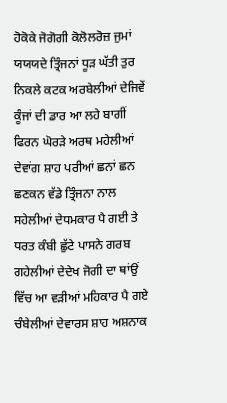ਹੋਕੋਕੇ ਜੋਗੋਗੀ ਕੋਲੋਲਰੋਜ਼ ਜੁਮਾਂ ਯਯਯਦੇ ਤ੍ਰਿੰਜਨਾਂ ਧੂੜ ਘੱਤੀ ਤੁਰ ਨਿਕਲੇ ਕਟਕ ਅਰਬੇਲੀਆਂ ਦੇਜਿਵੇਂ ਕੂੰਜਾਂ ਦੀ ਡਾਰ ਆ ਲਹੇ ਬਾਗੀਂ ਫਿਰਨ ਘੋਰੜੇ ਅਰਥ ਮਹੇਲੀਆਂ ਦੇਵਾਂਗ ਸ਼ਾਹ ਪਰੀਆਂ ਛਨਾਂ ਛਨ ਛਣਕਨ ਵੱਡੇ ਤ੍ਰਿੰਜਨਾ ਨਾਲ ਸਹੇਲੀਆਂ ਦੇਧਮਕਾਰ ਪੈ ਗਈ ਤੇ ਧਰਤ ਕੰਬੀ ਛੁੱਟੇ ਪਾਸਨੇ ਗਰਬ ਗਹੇਲੀਆਂ ਦੇਦੇਖ ਜੋਗੀ ਦਾ ਥਾਂਉਂ ਵਿੱਚ ਆ ਵੜੀਆਂ ਮਹਿਕਾਰ ਪੈ ਗਏ ਚੰਬੇਲੀਆਂ ਦੇਵਾਰਸ ਸ਼ਾਹ ਅਸ਼ਨਾਕ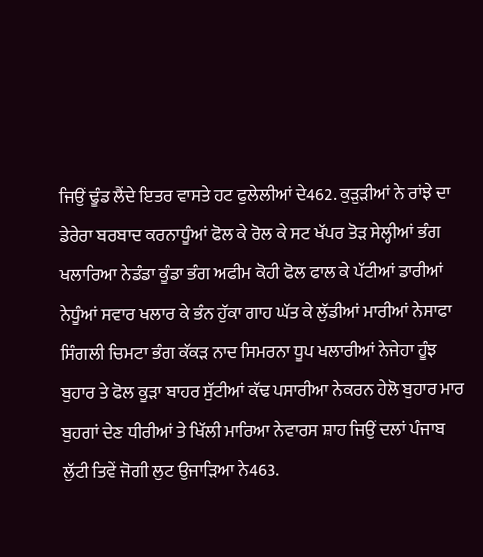ਜਿਉਂ ਢੂੰਡ ਲੈਂਦੇ ਇਤਰ ਵਾਸਤੇ ਹਟ ਫੁਲੇਲੀਆਂ ਦੇ462. ਕੁੜੁੜੀਆਂ ਨੇ ਰਾਂਝੇ ਦਾ ਡੇਰੇਰਾ ਬਰਬਾਦ ਕਰਨਾਧੂੰਆਂ ਫੋਲ ਕੇ ਰੋਲ ਕੇ ਸਟ ਖੱਪਰ ਤੋੜ ਸੇਲ੍ਹੀਆਂ ਭੰਗ ਖਲਾਰਿਆ ਨੇਡੰਡਾ ਕੂੰਡਾ ਭੰਗ ਅਫੀਮ ਕੋਹੀ ਫੋਲ ਫਾਲ ਕੇ ਪੱਟੀਆਂ ਡਾਰੀਆਂ ਨੇਧੂੰਆਂ ਸਵਾਰ ਖਲਾਰ ਕੇ ਭੰਨ ਹੁੱਕਾ ਗਾਹ ਘੱਤ ਕੇ ਲੁੱਡੀਆਂ ਮਾਰੀਆਂ ਨੇਸਾਫਾ ਸਿੰਗਲੀ ਚਿਮਟਾ ਭੰਗ ਕੱਕੜ ਨਾਦ ਸਿਮਰਨਾ ਧੂਪ ਖਲਾਰੀਆਂ ਨੇਜੇਹਾ ਹੂੰਝ ਬੁਹਾਰ ਤੇ ਫੋਲ ਕੂੜਾ ਬਾਹਰ ਸੁੱਟੀਆਂ ਕੱਢ ਪਸਾਰੀਆ ਨੇਕਰਨ ਹੇਲੋ ਬੁਹਾਰ ਮਾਰ ਬੁਹਗਾਂ ਦੇਣ ਧੀਰੀਆਂ ਤੇ ਖਿੱਲੀ ਮਾਰਿਆ ਨੇਵਾਰਸ ਸ਼ਾਹ ਜਿਉਂ ਦਲਾਂ ਪੰਜਾਬ ਲੁੱਟੀ ਤਿਵੇਂ ਜੋਗੀ ਲੁਟ ਉਜਾੜਿਆ ਨੇ463.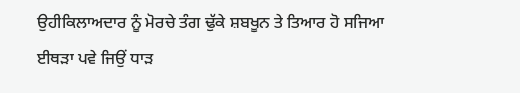ਉਹੀਕਿਲਾਅਦਾਰ ਨੂੰ ਮੋਰਚੇ ਤੰਗ ਢੁੱਕੇ ਸ਼ਬਖੂਨ ਤੇ ਤਿਆਰ ਹੋ ਸਜਿਆ ਈਥੜਾ ਪਵੇ ਜਿਉਂ ਧਾੜ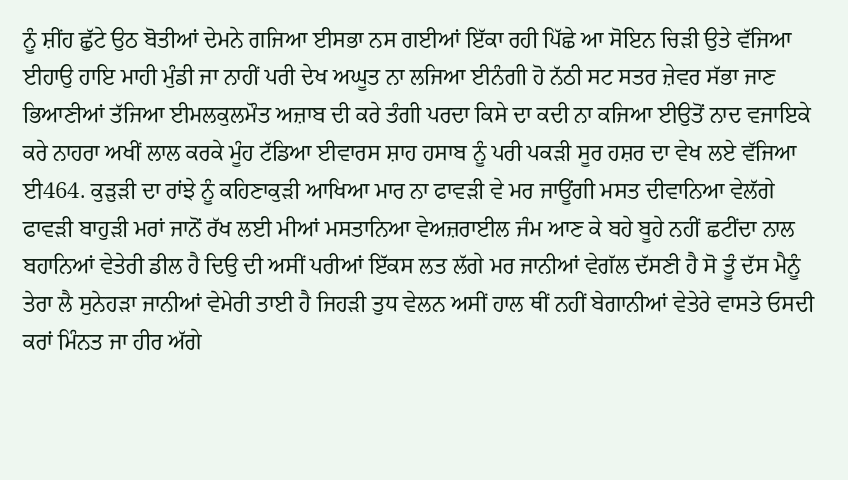ਨੂੰ ਸ਼ੀਂਹ ਛੁੱਟੇ ਉਠ ਬੋਤੀਆਂ ਦੇਮਨੇ ਗਜਿਆ ਈਸਭਾ ਨਸ ਗਈਆਂ ਇੱਕਾ ਰਹੀ ਪਿੱਛੇ ਆ ਸੋਇਨ ਚਿੜੀ ਉਤੇ ਵੱਜਿਆ ਈਹਾਉ ਹਾਇ ਮਾਹੀ ਮੁੰਡੀ ਜਾ ਨਾਹੀਂ ਪਰੀ ਦੇਖ ਅਘੂਤ ਨਾ ਲਜਿਆ ਈਨੰਗੀ ਹੋ ਨੱਠੀ ਸਟ ਸਤਰ ਜ਼ੇਵਰ ਸੱਭਾ ਜਾਣ ਭਿਆਣੀਆਂ ਤੱਜਿਆ ਈਮਲਕੁਲਮੌਤ ਅਜ਼ਾਬ ਦੀ ਕਰੇ ਤੰਗੀ ਪਰਦਾ ਕਿਸੇ ਦਾ ਕਦੀ ਨਾ ਕਜਿਆ ਈਉਤੋਂ ਨਾਦ ਵਜਾਇਕੇ ਕਰੇ ਨਾਹਰਾ ਅਖੀਂ ਲਾਲ ਕਰਕੇ ਮੂੰਹ ਟੱਡਿਆ ਈਵਾਰਸ ਸ਼ਾਹ ਹਸਾਬ ਨੂੰ ਪਰੀ ਪਕੜੀ ਸੂਰ ਹਸ਼ਰ ਦਾ ਵੇਖ ਲਏ ਵੱਜਿਆ ਈ464. ਕੁੜੁੜੀ ਦਾ ਰਾਂਝੇ ਨੂੰ ਕਹਿਣਾਕੁੜੀ ਆਖਿਆ ਮਾਰ ਨਾ ਫਾਵੜੀ ਵੇ ਮਰ ਜਾਊਂਗੀ ਮਸਤ ਦੀਵਾਨਿਆ ਵੇਲੱਗੇ ਫਾਵੜੀ ਬਾਹੁੜੀ ਮਰਾਂ ਜਾਨੋਂ ਰੱਖ ਲਈ ਮੀਆਂ ਮਸਤਾਨਿਆ ਵੇਅਜ਼ਰਾਈਲ ਜੰਮ ਆਣ ਕੇ ਬਹੇ ਬੂਹੇ ਨਹੀਂ ਛਟੀਂਦਾ ਨਾਲ ਬਹਾਨਿਆਂ ਵੇਤੇਰੀ ਡੀਲ ਹੈ ਦਿਉ ਦੀ ਅਸੀਂ ਪਰੀਆਂ ਇੱਕਸ ਲਤ ਲੱਗੇ ਮਰ ਜਾਨੀਆਂ ਵੇਗੱਲ ਦੱਸਣੀ ਹੈ ਸੋ ਤੂੰ ਦੱਸ ਮੈਨੂੰ ਤੇਰਾ ਲੈ ਸੁਨੇਹੜਾ ਜਾਨੀਆਂ ਵੇਮੇਰੀ ਤਾਈ ਹੈ ਜਿਹੜੀ ਤੁਧ ਵੇਲਨ ਅਸੀਂ ਹਾਲ ਥੀਂ ਨਹੀਂ ਬੇਗਾਨੀਆਂ ਵੇਤੇਰੇ ਵਾਸਤੇ ਓਸਦੀ ਕਰਾਂ ਮਿੰਨਤ ਜਾ ਹੀਰ ਅੱਗੇ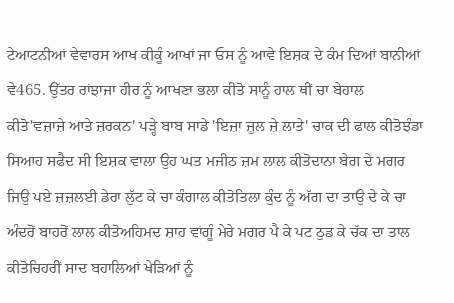ਟੇਆਟਨੀਆਂ ਵੇਵਾਰਸ ਆਖ ਕੀਕੂੰ ਆਖਾਂ ਜਾ ਓਸ ਨੂੰ ਆਵੇ ਇਸ਼ਕ ਦੇ ਕੰਮ ਦਿਆਂ ਬਾਨੀਆਂ ਵੇ465. ਉੱਤਰ ਰਾਂਝਾਜਾ ਹੀਰ ਨੂੰ ਆਖਣਾ ਭਲਾ ਕੀਤੋ ਸਾਨੂੰ ਹਾਲ ਥੀਂ ਚਾ ਬੇਹਾਲ ਕੀਤੋ'ਵਜ਼ਾਜ਼ੇ ਆਤੇ ਜ਼ਰਕਨ' ਪੜ੍ਹੇ ਬਾਬ ਸਾਡੇ 'ਇਜ਼ਾ ਜ਼ੁਲ ਜ਼ੇ ਲਾਤੇ' ਚਾਕ ਦੀ ਫਾਲ ਕੀਤੋਝੰਡਾ ਸਿਆਹ ਸਫੈਦ ਸੀ ਇਸ਼ਕ ਵਾਲਾ ਉਹ ਘਤ ਮਜੀਠ ਜ਼ਮ ਲਾਲ ਕੀਤੋਦਾਨਾ ਬੇਗ ਦੇ ਮਗਰ ਜਿਉ ਪਏ ਜ਼ਜ਼ਲਈ ਡੇਰਾ ਲੁੱਟ ਕੇ ਚਾ ਕੰਗਾਲ ਕੀਤੋਤਿਲਾ ਕੁੰਦ ਨੂੰ ਅੱਗ ਦਾ ਤਾਉ ਦੇ ਕੇ ਚਾ ਅੰਦਰੋਂ ਬਾਹਰੋਂ ਲਾਲ ਕੀਤੋਅਹਿਮਦ ਸ਼ਾਹ ਵਾਂਗੂੰ ਮੇਰੇ ਮਗਰ ਪੈ ਕੇ ਪਟ ਠੁਡ ਕੇ ਚੱਕ ਦਾ ਤਾਲ ਕੀਤੋਚਿਹਰੀਂ ਸਾਦ ਬਹਾਲਿਆਂ ਖੇੜਿਆਂ ਨੂੰ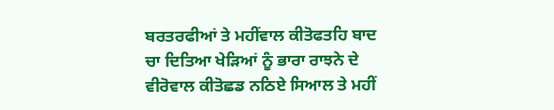ਬਰਤਰਫੀਆਂ ਤੇ ਮਹੀਂਵਾਲ ਕੀਤੋਫਤਹਿ ਬਾਦ ਚਾ ਦਿਤਿਆ ਖੇੜਿਆਂ ਨੂੰ ਭਾਰਾ ਰਾਝਨੇ ਦੇ ਵੀਰੋਵਾਲ ਕੀਤੋਛਡ ਨਠਿਏ ਸਿਆਲ ਤੇ ਮਹੀਂ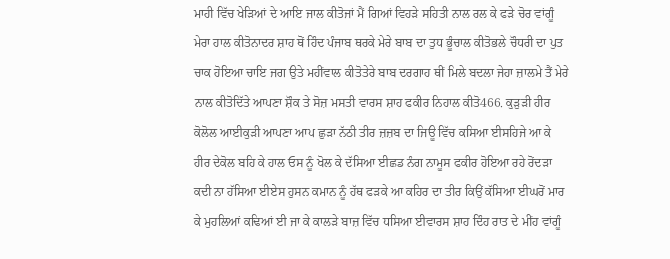ਮਾਹੀ ਵਿੱਚ ਖੇੜਿਆਂ ਦੇ ਆਇ ਜਾਲ ਕੀਤੋਜਾਂ ਮੈਂ ਗਿਆਂ ਵਿਹੜੇ ਸਹਿਤੀ ਨਾਲ ਰਲ ਕੇ ਫੜੇ ਚੋਰ ਵਾਂਗੂੰ ਮੇਰਾ ਹਾਲ ਕੀਤੋਨਾਦਰ ਸ਼ਾਹ ਥੋਂ ਹਿੰਦ ਪੰਜਾਬ ਥਰਕੇ ਮੇਰੇ ਬਾਬ ਦਾ ਤੁਧ ਭੂੰਚਾਲ ਕੀਤੋਭਲੇ ਚੌਧਰੀ ਦਾ ਪੁਤ ਚਾਕ ਹੋਇਆ ਚਾਇ ਜਗ ਉਤੇ ਮਹੀਂਵਾਲ ਕੀਤੋਤੇਰੇ ਬਾਬ ਦਰਗਾਹ ਥੀਂ ਮਿਲੇ ਬਦਲਾ ਜੇਹਾ ਜ਼ਾਲਮੇ ਤੈਂ ਮੇਰੇ ਨਾਲ ਕੀਤੋਦਿੱਤੇ ਆਪਣਾ ਸ਼ੌਕ ਤੇ ਸੋਜ਼ ਮਸਤੀ ਵਾਰਸ ਸ਼ਾਹ ਫਕੀਰ ਨਿਹਾਲ ਕੀਤੋ466. ਕੁੜੁੜੀ ਹੀਰ ਕੋਲੋਲ ਆਈਕੁੜੀ ਆਪਣਾ ਆਪ ਛੁੜਾ ਨੱਠੀ ਤੀਰ ਜ਼ਜ਼ਬ ਦਾ ਜਿਊ ਵਿੱਚ ਕਸਿਆ ਈਸਹਿਜੇ ਆ ਕੇ ਹੀਰ ਦੇਕੋਲ ਬਹਿ ਕੇ ਹਾਲ ਓਸ ਨੂੰ ਖੋਲ ਕੇ ਦੱਸਿਆ ਈਛਡ ਨੰਗ ਨਾਮੂਸ ਫਕੀਰ ਹੋਇਆ ਰਹੇ ਰੋਂਦੜਾ ਕਦੀ ਨਾ ਹੱਸਿਆ ਈਏਸ ਹੁਸਨ ਕਮਾਨ ਨੂੰ ਹੱਥ ਫੜਕੇ ਆ ਕਹਿਰ ਦਾ ਤੀਰ ਕਿਉਂ ਕੱਸਿਆ ਈਘਰੋਂ ਮਾਰ ਕੇ ਮੁਹਲਿਆਂ ਕਢਿਆਂ ਈ ਜਾ ਕੇ ਕਾਲੜੇ ਬਾਜ਼ ਵਿੱਚ ਧਸਿਆ ਈਵਾਰਸ ਸ਼ਾਹ ਦਿੰਹ ਰਾਤ ਦੇ ਮੀਂਹ ਵਾਂਗੂੰ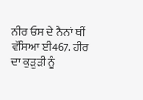ਨੀਰ ਓਸ ਦੇ ਨੈਨਾਂ ਥੀਂ ਵੱਸਿਆ ਈ467. ਹੀਰ ਦਾ ਕੁੜੁੜੀ ਨੂੰ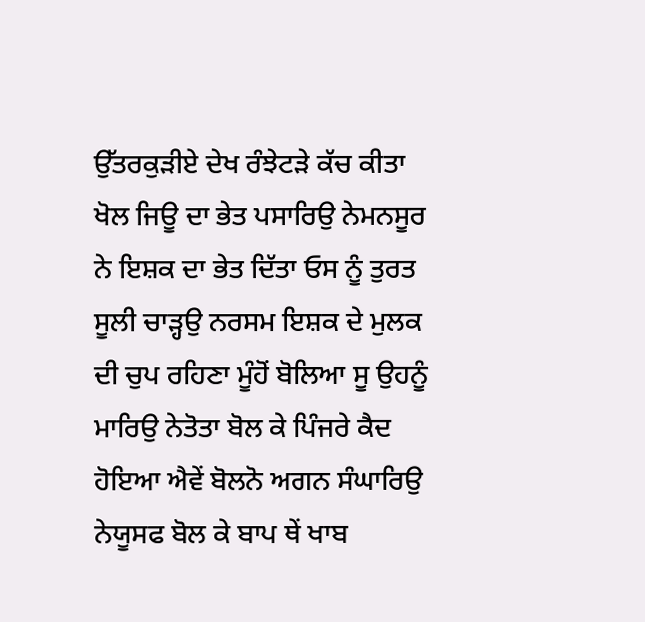ਉੱਤਰਕੁੜੀਏ ਦੇਖ ਰੰਝੇਟੜੇ ਕੱਚ ਕੀਤਾ ਖੋਲ ਜਿਊ ਦਾ ਭੇਤ ਪਸਾਰਿਉ ਨੇਮਨਸੂਰ ਨੇ ਇਸ਼ਕ ਦਾ ਭੇਤ ਦਿੱਤਾ ਓਸ ਨੂੰ ਤੁਰਤ ਸੂਲੀ ਚਾੜ੍ਹਉ ਨਰਸਮ ਇਸ਼ਕ ਦੇ ਮੁਲਕ ਦੀ ਚੁਪ ਰਹਿਣਾ ਮੂੰਹੋਂ ਬੋਲਿਆ ਸੂ ਉਹਨੂੰ ਮਾਰਿਉ ਨੇਤੋਤਾ ਬੋਲ ਕੇ ਪਿੰਜਰੇ ਕੈਦ ਹੋਇਆ ਐਵੇਂ ਬੋਲਨੋ ਅਗਨ ਸੰਘਾਰਿਉ ਨੇਯੂਸਫ ਬੋਲ ਕੇ ਬਾਪ ਥੇਂ ਖਾਬ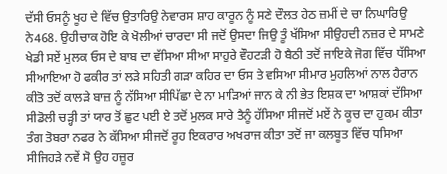ਦੱਸੀ ਓਸਨੂੰ ਖੂਹ ਦੇ ਵਿੱਚ ਉਤਾਰਿਉ ਨੇਵਾਰਸ ਸ਼ਾਹ ਕਾਰੂਨ ਨੂੰ ਸਣੇ ਦੌਲਤ ਹੇਠ ਜ਼ਮੀਂ ਦੇ ਚਾ ਨਿਘਾਰਿਉ ਨੇ468. ਉਹੀਚਾਕ ਹੋਇ ਕੇ ਖੋਲੀਆਂ ਚਾਰਦਾ ਸੀ ਜਦੋਂ ਉਸਦਾ ਜਿਉ ਤੂੰ ਖੱਸਿਆ ਸੀਉਹਦੀ ਨਜ਼ਰ ਦੇ ਸਾਮਣੇ ਖੇਡੀ ਸਏਂ ਮੁਲਕ ਓਸ ਦੇ ਬਾਬ ਦਾ ਵੱਸਿਆ ਸੀਆ ਸਾਹੁਰੇ ਵੌਹਟੜੀ ਹੋ ਬੈਠੀ ਤਦੋਂ ਜਾਇਕੇ ਜੋਗ ਵਿੱਚ ਧੱਸਿਆ ਸੀਆਇਆ ਹੋ ਫਕੀਰ ਤਾਂ ਲੜੇ ਸਹਿਤੀ ਗੜਾ ਕਹਿਰ ਦਾ ਓਸ ਤੇ ਵਸਿਆ ਸੀਮਾਰ ਮੁਹਲਿਆਂ ਨਾਲ ਹੈਰਾਨ ਕੀਤੋ ਤਦੋਂ ਕਾਲੜੇ ਬਾਜ਼ ਨੂੰ ਨੱਸਿਆ ਸੀਪਿੱਛਾ ਦੇ ਨਾ ਮਾੜਿਆਂ ਜਾਨ ਕੇ ਨੀ ਭੇਤ ਇਸ਼ਕ ਦਾ ਆਸ਼ਕਾਂ ਦੱਸਿਆ ਸੀਡੋਲੀ ਚੜ੍ਹੀ ਤਾਂ ਯਾਰ ਤੋਂ ਛੁਟ ਪਈ ਏ ਤਦੋਂ ਮੁਲਕ ਸਾਰੇ ਤੈਨੂੰ ਹੱਸਿਆ ਸੀਜਦੋਂ ਮਏਂ ਨੇ ਕੂਚ ਦਾ ਹੁਕਮ ਕੀਤਾ ਤੰਗ ਤੋਬਰਾ ਨਫਰ ਨੇ ਕੱਸਿਆ ਸੀਜਦੋਂ ਰੂਹ ਇਕਰਾਰ ਅਖਰਾਜ ਕੀਤਾ ਤਦੋਂ ਜਾ ਕਲਬੂਤ ਵਿੱਚ ਧਸਿਆ ਸੀਜਿਹੜੇ ਨਵੇਂ ਸੋ ਉਹ ਹਜ਼ੂਰ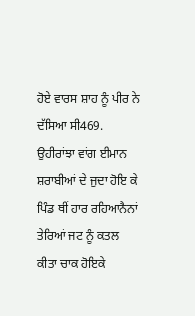ਹੋਏ ਵਾਰਸ ਸ਼ਾਹ ਨੂੰ ਪੀਰ ਨੇ ਦੱਸਿਆ ਸੀ469. ਉਹੀਰਾਂਝਾ ਵਾਂਗ ਈਮਾਨ ਸ਼ਰਾਬੀਆਂ ਦੇ ਜੁਦਾ ਹੋਇ ਕੇ ਪਿੰਡ ਥੀਂ ਹਾਰ ਰਹਿਆਨੈਨਾਂ ਤੇਰਿਆਂ ਜਟ ਨੂੰ ਕਤਲ ਕੀਤਾ ਚਾਕ ਹੋਇਕੇ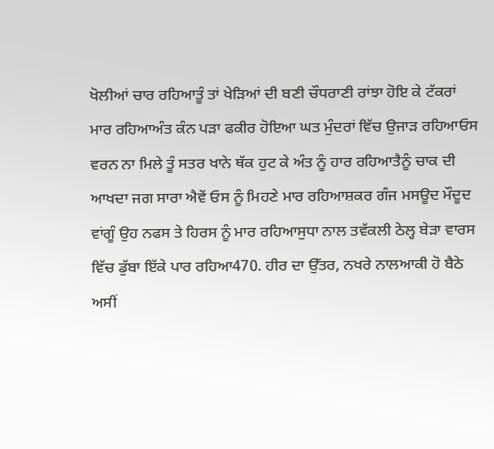ਖੋਲੀਆਂ ਚਾਰ ਰਹਿਆਤੂੰ ਤਾਂ ਖੇੜਿਆਂ ਦੀ ਬਣੀ ਚੌਧਰਾਣੀ ਰਾਂਝਾ ਹੋਇ ਕੇ ਟੱਕਰਾਂ ਮਾਰ ਰਹਿਆਅੰਤ ਕੰਨ ਪੜਾ ਫਕੀਰ ਹੋਇਆ ਘਤ ਮੁੰਦਰਾਂ ਵਿੱਚ ਉਜਾੜ ਰਹਿਆਓਸ ਵਰਨ ਨਾ ਮਿਲੇ ਤੂੰ ਸਤਰ ਖਾਨੇ ਥੱਕ ਹੁਟ ਕੇ ਅੰਤ ਨੂੰ ਹਾਰ ਰਹਿਆਤੈਨੂੰ ਚਾਕ ਦੀ ਆਖਦਾ ਜਗ ਸਾਰਾ ਐਵੇਂ ਓਸ ਨੂੰ ਮਿਹਣੇ ਮਾਰ ਰਹਿਆਸ਼ਕਰ ਗੰਜ ਮਸਊਦ ਮੌਦੂਦ ਵਾਂਗੂੰ ਉਹ ਨਫਸ ਤੇ ਹਿਰਸ ਨੂੰ ਮਾਰ ਰਹਿਆਸੁਧਾ ਨਾਲ ਤਵੱਕਲੀ ਠੇਲ੍ਹ ਬੇੜਾ ਵਾਰਸ ਵਿੱਚ ਡੁੱਬਾ ਇੱਕੇ ਪਾਰ ਰਹਿਆ470. ਹੀਰ ਦਾ ਉੱਤਰ, ਨਖਰੇ ਨਾਲਆਕੀ ਹੋ ਬੈਠੇ ਅਸੀਂ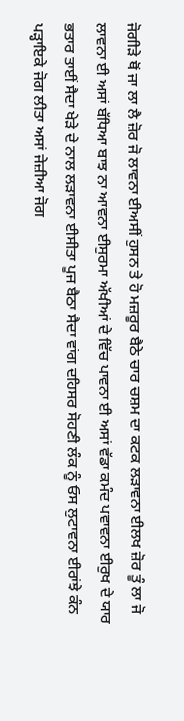ਜੋਗੀੜੇ ਥੋਂ ਜਾ ਲਾ ਲੈ ਜ਼ੋਰ ਜੋ ਲਾਵਨਾ ਈਅਸੀਂ ਹੁਸਨ ਤੇ ਹੋ ਮਜ਼ਰੂਰ ਬੈਠੇ ਚਾਰ ਚਸ਼ਮ ਦਾ ਕਟਕ ਲੜਾਵਨਾ ਈਲਖ ਜ਼ੋਰ ਤੂੰ ਲਾ ਜੋ ਲਾਵਨਾ ਈ ਅਸਾਂ ਬੱਧਿਆ ਬਾਝ ਨਾ ਆਵਨਾ ਈਸੁਰਮਾ ਅੱਖੀਆਂ ਦੇ ਵਿੱਚ ਪਾਵਨਾ ਈ ਅਸਾਂ ਵੱਡਾ ਕਮੰਦ ਪਵਾਵਨਾ ਈਰੁਖ ਦੇ ਯਾਰ ਭਤਾਰ ਤਾਈਂ ਸੈਦਾ ਖੇੜੇ ਦੇ ਨਾਲ ਲੜਾਵਨਾ ਈਸੀਤਾ ਪੂਜ ਬੈਠਾ ਸੈਦਾ ਵਾਂਗ ਦਹਿਸਰ ਸੋਹਣੀ ਲੰਕ ਨੂੰ ਓਸ ਲੁਟਾਵਨਾ ਈਰਾਂਝੇ ਕੰਨ ਪੜ੍ਹਾਇਕੇ ਜੋਗ ਲੀਤਾ ਅਸਾਂ ਜੇਜ਼ੀਆ ਜੋਗ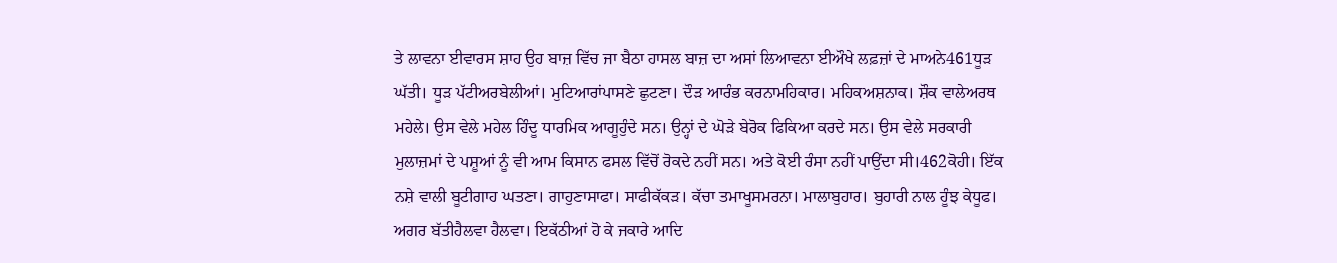ਤੇ ਲਾਵਨਾ ਈਵਾਰਸ ਸ਼ਾਹ ਉਹ ਬਾਜ਼ ਵਿੱਚ ਜਾ ਬੈਠਾ ਹਾਸਲ ਬਾਜ਼ ਦਾ ਅਸਾਂ ਲਿਆਵਨਾ ਈਔਖੇ ਲਫ਼ਜ਼ਾਂ ਦੇ ਮਾਅਨੇ461ਧੂੜ ਘੱਤੀ। ਧੂੜ ਪੱਟੀਅਰਬੇਲੀਆਂ। ਮੁਟਿਆਰਾਂਪਾਸਣੇ ਛੁਟਣਾ। ਦੌੜ ਆਰੰਭ ਕਰਨਾਮਹਿਕਾਰ। ਮਹਿਕਅਸ਼ਨਾਕ। ਸ਼ੌਕ ਵਾਲੇਅਰਥ ਮਹੇਲੇ। ਉਸ ਵੇਲੇ ਮਹੇਲ ਹਿੰਦੂ ਧਾਰਮਿਕ ਆਗੂਹੁੰਦੇ ਸਨ। ਉਨ੍ਹਾਂ ਦੇ ਘੋੜੇ ਬੇਰੋਕ ਫਿਕਿਆ ਕਰਦੇ ਸਨ। ਉਸ ਵੇਲੇ ਸਰਕਾਰੀ ਮੁਲਾਜ਼ਮਾਂ ਦੇ ਪਸ਼ੂਆਂ ਨੂੰ ਵੀ ਆਮ ਕਿਸਾਨ ਫਸਲ ਵਿੱਚੋਂ ਰੋਕਦੇ ਨਹੀਂ ਸਨ। ਅਤੇ ਕੋਈ ਰੰਸਾ ਨਹੀਂ ਪਾਉਂਦਾ ਸੀ।462ਕੋਹੀ। ਇੱਕ ਨਸ਼ੇ ਵਾਲੀ ਬੂਟੀਗਾਹ ਘਤਣਾ। ਗਾਹੁਣਾਸਾਫਾ। ਸਾਫੀਕੱਕੜ। ਕੱਚਾ ਤਮਾਖੂਸਮਰਨਾ। ਮਾਲਾਬੁਹਾਰ। ਬੁਹਾਰੀ ਨਾਲ ਹੂੰਝ ਕੇਧੂਫ। ਅਗਰ ਬੱਤੀਹੈਲਵਾ ਹੈਲਵਾ। ਇਕੱਠੀਆਂ ਹੋ ਕੇ ਜਕਾਰੇ ਆਦਿ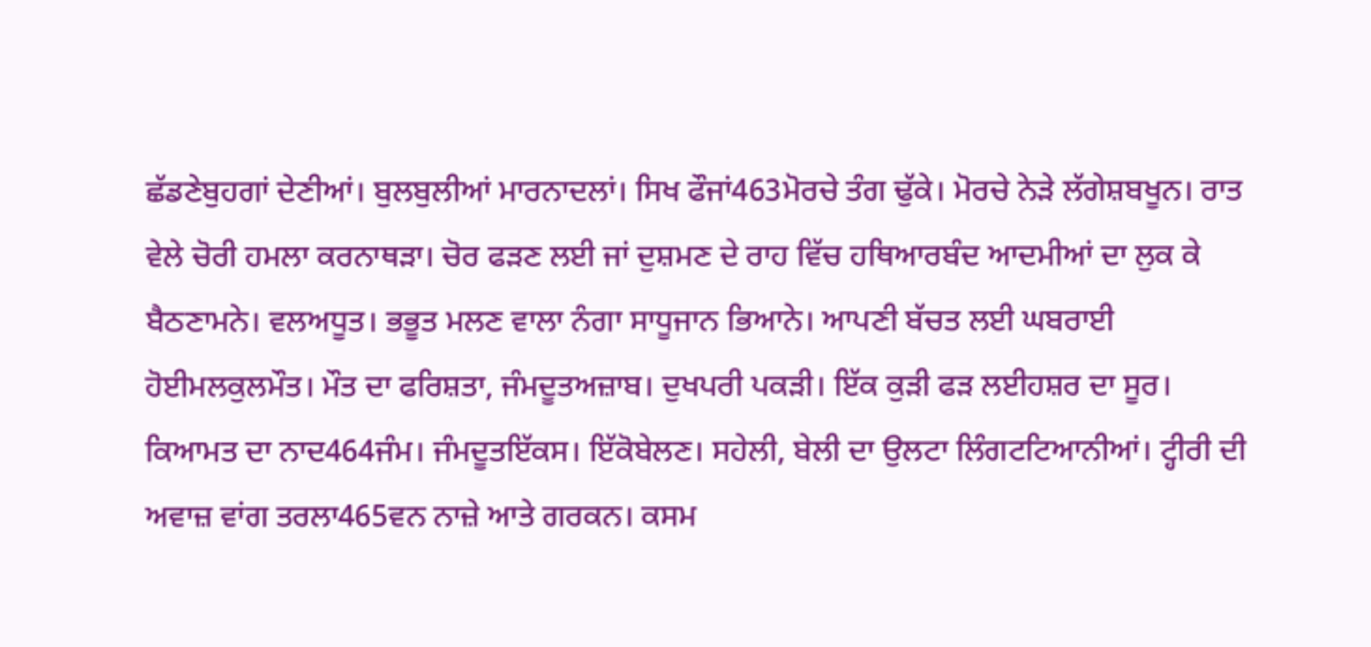ਛੱਡਣੇਬੁਹਗਾਂ ਦੇਣੀਆਂ। ਬੁਲਬੁਲੀਆਂ ਮਾਰਨਾਦਲਾਂ। ਸਿਖ ਫੌਜਾਂ463ਮੋਰਚੇ ਤੰਗ ਢੁੱਕੇ। ਮੋਰਚੇ ਨੇੜੇ ਲੱਗੇਸ਼ਬਖੂਨ। ਰਾਤ ਵੇਲੇ ਚੋਰੀ ਹਮਲਾ ਕਰਨਾਥੜਾ। ਚੋਰ ਫੜਣ ਲਈ ਜਾਂ ਦੁਸ਼ਮਣ ਦੇ ਰਾਹ ਵਿੱਚ ਹਥਿਆਰਬੰਦ ਆਦਮੀਆਂ ਦਾ ਲੁਕ ਕੇ ਬੈਠਣਾਮਨੇ। ਵਲਅਧੂਤ। ਭਭੂਤ ਮਲਣ ਵਾਲਾ ਨੰਗਾ ਸਾਧੂਜਾਨ ਭਿਆਨੇ। ਆਪਣੀ ਬੱਚਤ ਲਈ ਘਬਰਾਈ ਹੋਈਮਲਕੁਲਮੌਤ। ਮੌਤ ਦਾ ਫਰਿਸ਼ਤਾ, ਜੰਮਦੂਤਅਜ਼ਾਬ। ਦੁਖਪਰੀ ਪਕੜੀ। ਇੱਕ ਕੁੜੀ ਫੜ ਲਈਹਸ਼ਰ ਦਾ ਸੂਰ। ਕਿਆਮਤ ਦਾ ਨਾਦ464ਜੰਮ। ਜੰਮਦੂਤਇੱਕਸ। ਇੱਕੋਬੇਲਣ। ਸਹੇਲੀ, ਬੇਲੀ ਦਾ ਉਲਟਾ ਲਿੰਗਟਟਿਆਨੀਆਂ। ਟ੍ਹੀਰੀ ਦੀ ਅਵਾਜ਼ ਵਾਂਗ ਤਰਲਾ465ਵਨ ਨਾਜ਼ੇ ਆਤੇ ਗਰਕਨ। ਕਸਮ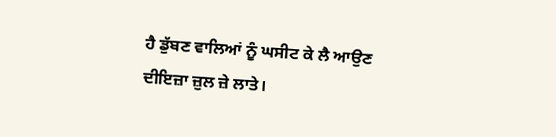ਹੈ ਡੁੱਬਣ ਵਾਲਿਆਂ ਨੂੰ ਘਸੀਟ ਕੇ ਲੈ ਆਉਣ ਦੀਇਜ਼ਾ ਜ਼ੁਲ ਜ਼ੇ ਲਾਤੇ।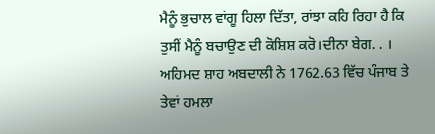ਮੈਨੂੰ ਭੁਚਾਲ ਵਾਂਗੂ ਹਿਲਾ ਦਿੱਤਾ, ਰਾਂਝਾ ਕਹਿ ਰਿਹਾ ਹੈ ਕਿ ਤੁਸੀਂ ਮੈਨੂੰ ਬਚਾਉਣ ਦੀ ਕੋਸ਼ਿਸ਼ ਕਰੋ।ਦੀਨਾ ਬੇਗ. . । ਅਹਿਮਦ ਸ਼ਾਹ ਅਬਦਾਲੀ ਨੇ 1762.63 ਵਿੱਚ ਪੰਜਾਬ ਤੇ ਤੇਵਾਂ ਹਮਲਾ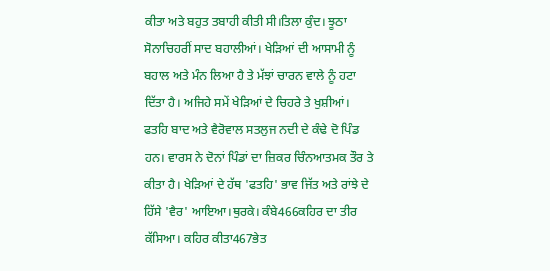ਕੀਤਾ ਅਤੇ ਬਹੁਤ ਤਬਾਹੀ ਕੀਤੀ ਸੀ।ਤਿਲਾ ਕੁੰਦ। ਝੂਠਾ ਸੋਨਾਚਿਹਰੀਂ ਸਾਦ ਬਹਾਲੀਆਂ। ਖੇੜਿਆਂ ਦੀ ਆਸਾਮੀ ਨੂੰ ਬਹਾਲ ਅਤੇ ਮੰਨ ਲਿਆ ਹੈ ਤੇ ਮੱਝਾਂ ਚਾਰਨ ਵਾਲੇ ਨੂੰ ਹਟਾ ਦਿੱਤਾ ਹੈ। ਅਜਿਹੇ ਸਮੇਂ ਖੇੜਿਆਂ ਦੇ ਚਿਹਰੇ ਤੇ ਖੁਸ਼ੀਆਂ। ਫਤਹਿ ਬਾਦ ਅਤੇ ਵੈਰੋਵਾਲ ਸਤਲੁਜ ਨਦੀ ਦੇ ਕੰਢੇ ਦੋ ਪਿੰਡ ਹਨ। ਵਾਰਸ ਨੇ ਦੋਨਾਂ ਪਿੰਡਾਂ ਦਾ ਜ਼ਿਕਰ ਚਿੰਨਆਤਮਕ ਤੌਰ ਤੇ ਕੀਤਾ ਹੈ। ਖੇੜਿਆਂ ਦੇ ਹੱਥ 'ਫਤਹਿ' ਭਾਵ ਜਿੱਤ ਅਤੇ ਰਾਂਝੇ ਦੇ ਹਿੱਸੇ 'ਵੈਰ' ਆਇਆ।ਥੁਰਕੇ। ਕੰਬੇ466ਕਹਿਰ ਦਾ ਤੀਰ ਕੱਸਿਆ। ਕਹਿਰ ਕੀਤਾ467ਭੇਤ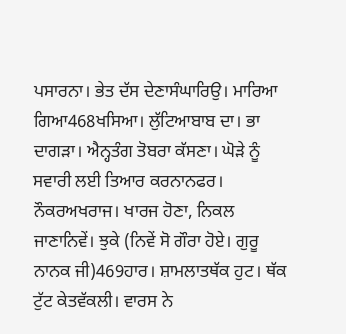ਪਸਾਰਨਾ। ਭੇਤ ਦੱਸ ਦੇਣਾਸੰਘਾਰਿਉ। ਮਾਰਿਆ ਗਿਆ468ਖਸਿਆ। ਲੁੱਟਿਆਬਾਬ ਦਾ। ਭਾ ਦਾਗੜਾ। ਐਨ੍ਹਤੰਗ ਤੋਬਰਾ ਕੱਸਣਾ। ਘੋੜੇ ਨੂੰ ਸਵਾਰੀ ਲਈ ਤਿਆਰ ਕਰਨਾਨਫਰ। ਨੌਕਰਅਖਰਾਜ। ਖਾਰਜ ਹੋਣਾ, ਨਿਕਲ ਜਾਣਾਨਿਵੇਂ। ਝੁਕੇ (ਨਿਵੇਂ ਸੋ ਗੌਰਾ ਹੋਏ। ਗੁਰੂ ਨਾਨਕ ਜੀ)469ਹਾਰ। ਸ਼ਾਮਲਾਤਥੱਕ ਹੁਟ। ਥੱਕ ਟੁੱਟ ਕੇਤਵੱਕਲੀ। ਵਾਰਸ ਨੇ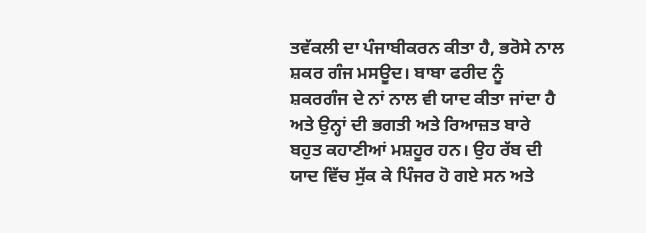ਤਵੱਕਲੀ ਦਾ ਪੰਜਾਬੀਕਰਨ ਕੀਤਾ ਹੈ, ਭਰੋਸੇ ਨਾਲ ਸ਼ਕਰ ਗੰਜ ਮਸਊਦ। ਬਾਬਾ ਫਰੀਦ ਨੂੰ ਸ਼ਕਰਗੰਜ ਦੇ ਨਾਂ ਨਾਲ ਵੀ ਯਾਦ ਕੀਤਾ ਜਾਂਦਾ ਹੈ ਅਤੇ ਉਨ੍ਹਾਂ ਦੀ ਭਗਤੀ ਅਤੇ ਰਿਆਜ਼ਤ ਬਾਰੇ ਬਹੁਤ ਕਹਾਣੀਆਂ ਮਸ਼ਹੂਰ ਹਨ। ਉਹ ਰੱਬ ਦੀ ਯਾਦ ਵਿੱਚ ਸੁੱਕ ਕੇ ਪਿੰਜਰ ਹੋ ਗਏ ਸਨ ਅਤੇ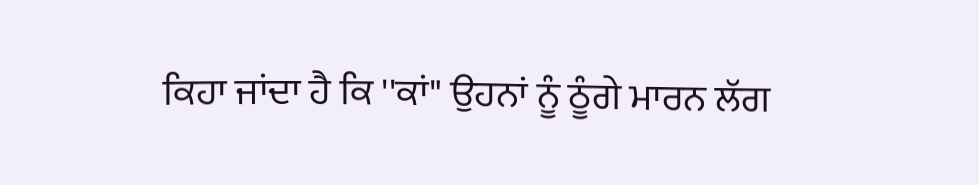ਕਿਹਾ ਜਾਂਦਾ ਹੈ ਕਿ ''ਕਾਂ" ਉਹਨਾਂ ਨੂੰ ਠੂੰਗੇ ਮਾਰਨ ਲੱਗ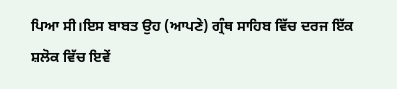ਪਿਆ ਸੀ।ਇਸ ਬਾਬਤ ਉਹ (ਆਪਣੇ) ਗ੍ਰੰਥ ਸਾਹਿਬ ਵਿੱਚ ਦਰਜ ਇੱਕ ਸ਼ਲੋਕ ਵਿੱਚ ਇਵੇਂ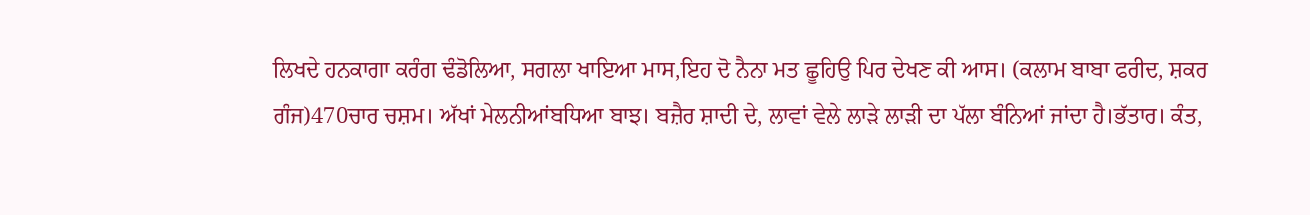ਲਿਖਦੇ ਹਨਕਾਗਾ ਕਰੰਗ ਢੰਡੋਲਿਆ, ਸਗਲਾ ਖਾਇਆ ਮਾਸ,ਇਹ ਦੋ ਨੈਨਾ ਮਤ ਛੂਹਿਉ ਪਿਰ ਦੇਖਣ ਕੀ ਆਸ। (ਕਲਾਮ ਬਾਬਾ ਫਰੀਦ, ਸ਼ਕਰ ਗੰਜ)470ਚਾਰ ਚਸ਼ਮ। ਅੱਖਾਂ ਮੇਲਨੀਆਂਬਧਿਆ ਬਾਝ। ਬਜ਼ੈਰ ਸ਼ਾਦੀ ਦੇ, ਲਾਵਾਂ ਵੇਲੇ ਲਾੜੇ ਲਾੜੀ ਦਾ ਪੱਲਾ ਬੰਨਿਆਂ ਜਾਂਦਾ ਹੈ।ਭੱਤਾਰ। ਕੰਤ,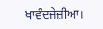ਖਾਵੰਦਜੇਜ਼ੀਆ।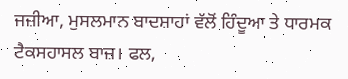ਜਜ਼ੀਆ, ਮੁਸਲਮਾਨ ਬਾਦਸ਼ਾਹਾਂ ਵੱਲੋਂ ਹਿੰਦੂਆ ਤੇ ਧਾਰਮਕ ਟੈਕਸਹਾਸਲ ਬਾਜ਼। ਫਲ,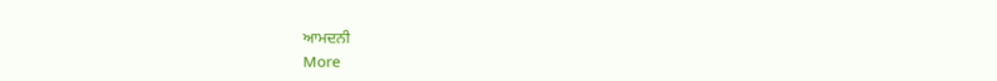ਆਮਦਨੀ
More